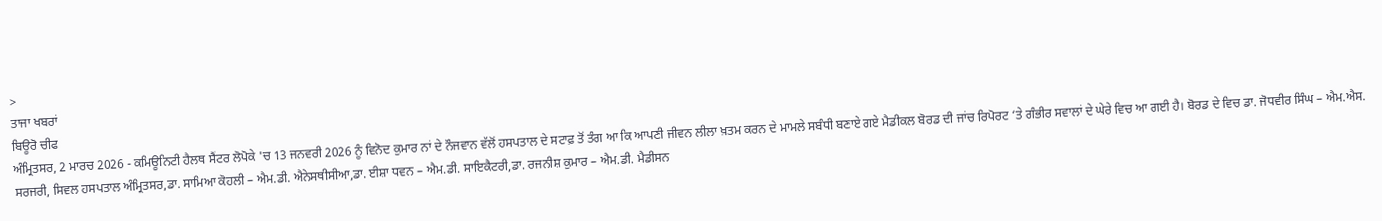>
ਤਾਜਾ ਖਬਰਾਂ
ਬਿਊਰੋ ਚੀਫ
ਅੰਮ੍ਰਿਤਸਰ, 2 ਮਾਰਚ 2026 - ਕਮਿਊਨਿਟੀ ਹੈਲਥ ਸੈਂਟਰ ਲੋਪੋਕੇ 'ਚ 13 ਜਨਵਰੀ 2026 ਨੂੰ ਵਿਨੋਦ ਕੁਮਾਰ ਨਾਂ ਦੇ ਨੌਜਵਾਨ ਵੱਲੋਂ ਹਸਪਤਾਲ ਦੇ ਸਟਾਫ਼ ਤੋਂ ਤੰਗ ਆ ਕਿ ਆਪਣੀ ਜੀਵਨ ਲੀਲਾ ਖ਼ਤਮ ਕਰਨ ਦੇ ਮਾਮਲੇ ਸਬੰਧੀ ਬਣਾਏ ਗਏ ਮੈਡੀਕਲ ਬੋਰਡ ਦੀ ਜਾਂਚ ਰਿਪੋਰਟ ‘ਤੇ ਗੰਭੀਰ ਸਵਾਲਾਂ ਦੇ ਘੇਰੇ ਵਿਚ ਆ ਗਈ ਹੈ। ਬੋਰਡ ਦੇ ਵਿਚ ਡਾ. ਜੋਧਵੀਰ ਸਿੰਘ – ਐਮ.ਐਸ. ਸਰਜਰੀ, ਸਿਵਲ ਹਸਪਤਾਲ ਅੰਮ੍ਰਿਤਸਰ,ਡਾ. ਸਾਮਿਆ ਕੋਹਲੀ – ਐਮ.ਡੀ. ਐਨੇਸਥੀਸੀਆ,ਡਾ. ਈਸ਼ਾ ਧਵਨ – ਐਮ.ਡੀ. ਸਾਇਕੈਟਰੀ,ਡਾ. ਰਜਨੀਸ਼ ਕੁਮਾਰ – ਐਮ.ਡੀ. ਮੈਡੀਸਨ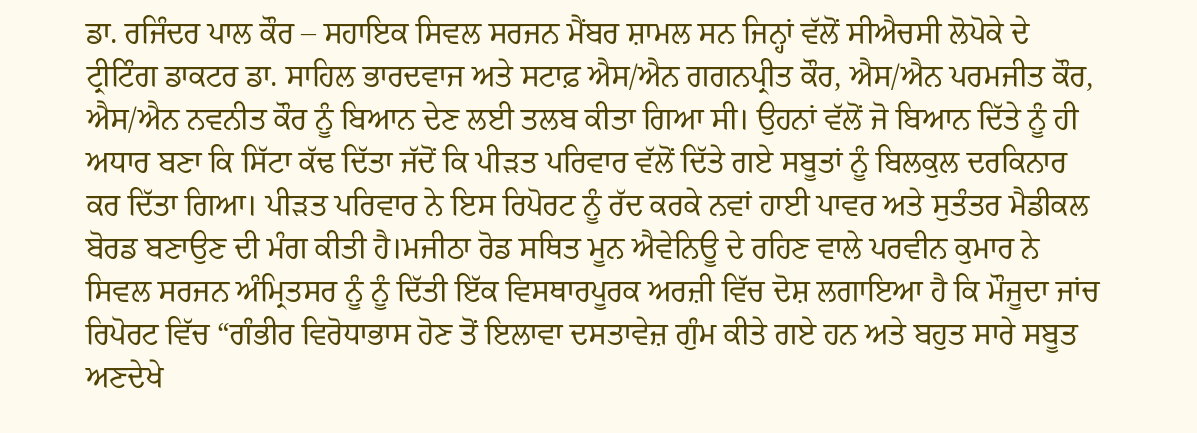ਡਾ. ਰਜਿੰਦਰ ਪਾਲ ਕੌਰ – ਸਹਾਇਕ ਸਿਵਲ ਸਰਜਨ ਮੈਂਬਰ ਸ਼ਾਮਲ ਸਨ ਜਿਨ੍ਹਾਂ ਵੱਲੋਂ ਸੀਐਚਸੀ ਲੋਪੋਕੇ ਦੇ ਟ੍ਰੀਟਿੰਗ ਡਾਕਟਰ ਡਾ. ਸਾਹਿਲ ਭਾਰਦਵਾਜ ਅਤੇ ਸਟਾਫ਼ ਐਸ/ਐਨ ਗਗਨਪ੍ਰੀਤ ਕੌਰ, ਐਸ/ਐਨ ਪਰਮਜੀਤ ਕੌਰ, ਐਸ/ਐਨ ਨਵਨੀਤ ਕੌਰ ਨੂੰ ਬਿਆਨ ਦੇਣ ਲਈ ਤਲਬ ਕੀਤਾ ਗਿਆ ਸੀ। ਉਹਨਾਂ ਵੱਲੋਂ ਜੋ ਬਿਆਨ ਦਿੱਤੇ ਨੂੰ ਹੀ ਅਧਾਰ ਬਣਾ ਕਿ ਸਿੱਟਾ ਕੱਢ ਦਿੱਤਾ ਜੱਦੋਂ ਕਿ ਪੀੜਤ ਪਰਿਵਾਰ ਵੱਲੋਂ ਦਿੱਤੇ ਗਏ ਸਬੂਤਾਂ ਨੂੰ ਬਿਲਕੁਲ ਦਰਕਿਨਾਰ ਕਰ ਦਿੱਤਾ ਗਿਆ। ਪੀੜਤ ਪਰਿਵਾਰ ਨੇ ਇਸ ਰਿਪੋਰਟ ਨੂੰ ਰੱਦ ਕਰਕੇ ਨਵਾਂ ਹਾਈ ਪਾਵਰ ਅਤੇ ਸੁਤੰਤਰ ਮੈਡੀਕਲ ਬੋਰਡ ਬਣਾਉਣ ਦੀ ਮੰਗ ਕੀਤੀ ਹੈ।ਮਜੀਠਾ ਰੋਡ ਸਥਿਤ ਮੂਨ ਐਵੇਨਿਊ ਦੇ ਰਹਿਣ ਵਾਲੇ ਪਰਵੀਨ ਕੁਮਾਰ ਨੇ ਸਿਵਲ ਸਰਜਨ ਅੰਮ੍ਰਿਤਸਰ ਨੂੰ ਨੂੰ ਦਿੱਤੀ ਇੱਕ ਵਿਸਥਾਰਪੂਰਕ ਅਰਜ਼ੀ ਵਿੱਚ ਦੋਸ਼ ਲਗਾਇਆ ਹੈ ਕਿ ਮੌਜੂਦਾ ਜਾਂਚ ਰਿਪੋਰਟ ਵਿੱਚ “ਗੰਭੀਰ ਵਿਰੋਧਾਭਾਸ ਹੋਣ ਤੋਂ ਇਲਾਵਾ ਦਸਤਾਵੇਜ਼ ਗੁੰਮ ਕੀਤੇ ਗਏ ਹਨ ਅਤੇ ਬਹੁਤ ਸਾਰੇ ਸਬੂਤ ਅਣਦੇਖੇ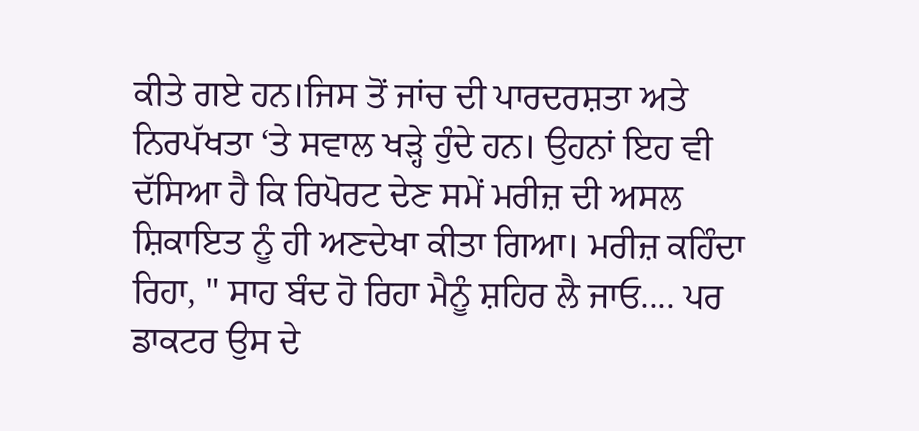ਕੀਤੇ ਗਏ ਹਨ।ਜਿਸ ਤੋਂ ਜਾਂਚ ਦੀ ਪਾਰਦਰਸ਼ਤਾ ਅਤੇ ਨਿਰਪੱਖਤਾ ‘ਤੇ ਸਵਾਲ ਖੜ੍ਹੇ ਹੁੰਦੇ ਹਨ। ਉਹਨਾਂ ਇਹ ਵੀ ਦੱਸਿਆ ਹੈ ਕਿ ਰਿਪੋਰਟ ਦੇਣ ਸਮੇਂ ਮਰੀਜ਼ ਦੀ ਅਸਲ ਸ਼ਿਕਾਇਤ ਨੂੰ ਹੀ ਅਣਦੇਖਾ ਕੀਤਾ ਗਿਆ। ਮਰੀਜ਼ ਕਹਿੰਦਾ ਰਿਹਾ, " ਸਾਹ ਬੰਦ ਹੋ ਰਿਹਾ ਮੈਨੂੰ ਸ਼ਹਿਰ ਲੈ ਜਾਓ.... ਪਰ ਡਾਕਟਰ ਉਸ ਦੇ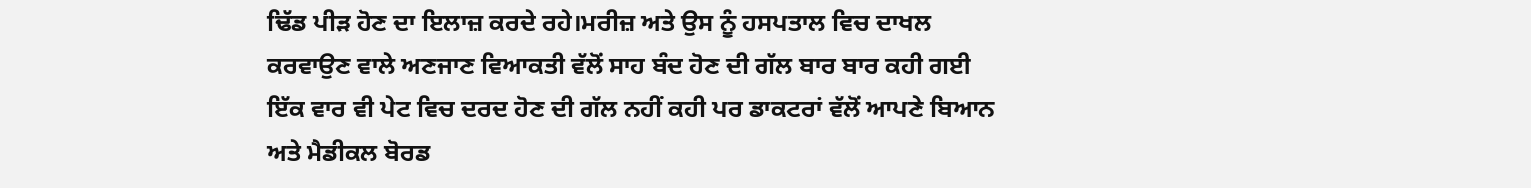ਢਿੱਡ ਪੀੜ ਹੋਣ ਦਾ ਇਲਾਜ਼ ਕਰਦੇ ਰਹੇ।ਮਰੀਜ਼ ਅਤੇ ਉਸ ਨੂੰ ਹਸਪਤਾਲ ਵਿਚ ਦਾਖਲ ਕਰਵਾਉਣ ਵਾਲੇ ਅਣਜਾਣ ਵਿਆਕਤੀ ਵੱਲੋਂ ਸਾਹ ਬੰਦ ਹੋਣ ਦੀ ਗੱਲ ਬਾਰ ਬਾਰ ਕਹੀ ਗਈ ਇੱਕ ਵਾਰ ਵੀ ਪੇਟ ਵਿਚ ਦਰਦ ਹੋਣ ਦੀ ਗੱਲ ਨਹੀਂ ਕਹੀ ਪਰ ਡਾਕਟਰਾਂ ਵੱਲੋਂ ਆਪਣੇ ਬਿਆਨ ਅਤੇ ਮੈਡੀਕਲ ਬੋਰਡ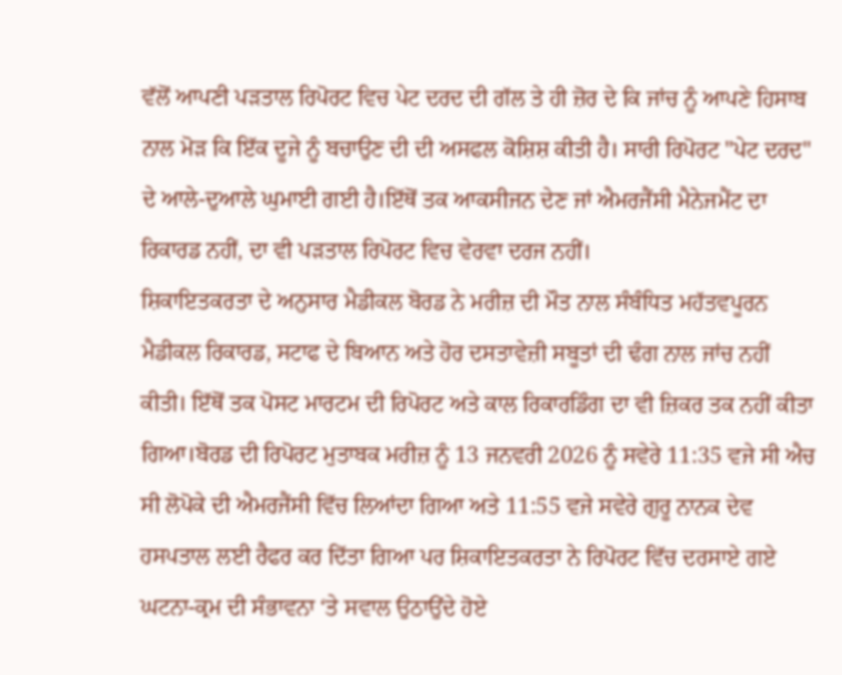ਵੱਲੋਂ ਆਪਣੀ ਪੜਤਾਲ ਰਿਪੋਰਟ ਵਿਚ ਪੇਟ ਦਰਦ ਦੀ ਗੱਲ ਤੇ ਹੀ ਜ਼ੋਰ ਦੇ ਕਿ ਜਾਂਚ ਨੂੰ ਆਪਣੇ ਹਿਸਾਬ ਨਾਲ ਮੋੜ ਕਿ ਇੱਕ ਦੂਜੇ ਨੂੰ ਬਚਾਉਣ ਦੀ ਦੀ ਅਸਫਲ ਕੋਸ਼ਿਸ਼ ਕੀਤੀ ਹੈ। ਸਾਰੀ ਰਿਪੋਰਟ "ਪੇਟ ਦਰਦ" ਦੇ ਆਲੇ-ਦੁਆਲੇ ਘੁਮਾਈ ਗਈ ਹੈ।ਇੱਥੋਂ ਤਕ ਆਕਸੀਜਨ ਦੇਣ ਜਾਂ ਐਮਰਜੈਂਸੀ ਮੈਨੇਜਮੈਂਟ ਦਾ ਰਿਕਾਰਡ ਨਹੀਂ, ਦਾ ਵੀ ਪੜਤਾਲ ਰਿਪੋਰਟ ਵਿਚ ਵੇਰਵਾ ਦਰਜ ਨਹੀਂ।
ਸ਼ਿਕਾਇਤਕਰਤਾ ਦੇ ਅਨੁਸਾਰ ਮੈਡੀਕਲ ਬੋਰਡ ਨੇ ਮਰੀਜ਼ ਦੀ ਮੌਤ ਨਾਲ ਸੰਬੰਧਿਤ ਮਹੱਤਵਪੂਰਨ ਮੈਡੀਕਲ ਰਿਕਾਰਡ, ਸਟਾਫ ਦੇ ਬਿਆਨ ਅਤੇ ਹੋਰ ਦਸਤਾਵੇਜ਼ੀ ਸਬੂਤਾਂ ਦੀ ਢੰਗ ਨਾਲ ਜਾਂਚ ਨਹੀਂ ਕੀਤੀ। ਇੱਥੋਂ ਤਕ ਪੋਸਟ ਮਾਰਟਮ ਦੀ ਰਿਪੋਰਟ ਅਤੇ ਕਾਲ ਰਿਕਾਰਡਿੰਗ ਦਾ ਵੀ ਜ਼ਿਕਰ ਤਕ ਨਹੀਂ ਕੀਤਾ ਗਿਆ।ਬੋਰਡ ਦੀ ਰਿਪੋਰਟ ਮੁਤਾਬਕ ਮਰੀਜ਼ ਨੂੰ 13 ਜਨਵਰੀ 2026 ਨੂੰ ਸਵੇਰੇ 11:35 ਵਜੇ ਸੀ ਐਚ ਸੀ ਲੋਪੋਕੇ ਦੀ ਐਮਰਜੈਂਸੀ ਵਿੱਚ ਲਿਆਂਦਾ ਗਿਆ ਅਤੇ 11:55 ਵਜੇ ਸਵੇਰੇ ਗੁਰੂ ਨਾਨਕ ਦੇਵ ਹਸਪਤਾਲ ਲਈ ਰੈਫਰ ਕਰ ਦਿੱਤਾ ਗਿਆ ਪਰ ਸ਼ਿਕਾਇਤਕਰਤਾ ਨੇ ਰਿਪੋਰਟ ਵਿੱਚ ਦਰਸਾਏ ਗਏ ਘਟਨਾ-ਕ੍ਰਮ ਦੀ ਸੰਭਾਵਨਾ ‘ਤੇ ਸਵਾਲ ਉਠਾਉਂਦੇ ਹੋਏ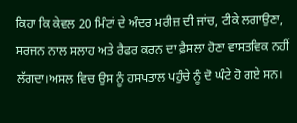ਕਿਹਾ ਕਿ ਕੇਵਲ 20 ਮਿੰਟਾਂ ਦੇ ਅੰਦਰ ਮਰੀਜ਼ ਦੀ ਜਾਂਚ, ਟੀਕੇ ਲਗਾਉਣਾ, ਸਰਜਨ ਨਾਲ ਸਲਾਹ ਅਤੇ ਰੈਫਰ ਕਰਨ ਦਾ ਫ਼ੈਸਲਾ ਹੋਣਾ ਵਾਸਤਵਿਕ ਨਹੀਂ ਲੱਗਦਾ।ਅਸਲ ਵਿਚ ਉਸ ਨੂੰ ਹਸਪਤਾਲ ਪਹੁੰਚੇ ਨੂੰ ਦੋ ਘੰਟੇ ਹੋ ਗਏ ਸਨ।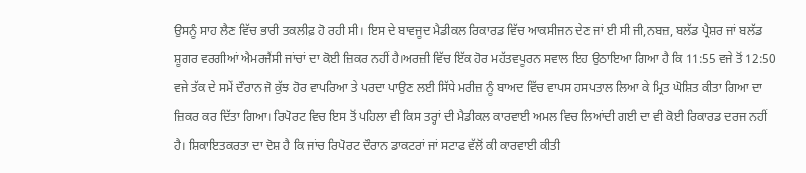ਉਸਨੂੰ ਸਾਹ ਲੈਣ ਵਿੱਚ ਭਾਰੀ ਤਕਲੀਫ਼ ਹੋ ਰਹੀ ਸੀ। ਇਸ ਦੇ ਬਾਵਜੂਦ ਮੈਡੀਕਲ ਰਿਕਾਰਡ ਵਿੱਚ ਆਕਸੀਜਨ ਦੇਣ ਜਾਂ ਈ ਸੀ ਜੀ,ਨਬਜ਼, ਬਲੱਡ ਪ੍ਰੈਸ਼ਰ ਜਾਂ ਬਲੱਡ ਸ਼ੂਗਰ ਵਰਗੀਆਂ ਐਮਰਜੈਂਸੀ ਜਾਂਚਾਂ ਦਾ ਕੋਈ ਜ਼ਿਕਰ ਨਹੀਂ ਹੈ।ਅਰਜ਼ੀ ਵਿੱਚ ਇੱਕ ਹੋਰ ਮਹੱਤਵਪੂਰਨ ਸਵਾਲ ਇਹ ਉਠਾਇਆ ਗਿਆ ਹੈ ਕਿ 11:55 ਵਜੇ ਤੋਂ 12:50 ਵਜੇ ਤੱਕ ਦੇ ਸਮੇਂ ਦੌਰਾਨ ਜੋ ਕੁੱਝ ਹੋਰ ਵਾਪਰਿਆ ਤੇ ਪਰਦਾ ਪਾਉਣ ਲਈ ਸਿੱਧੇ ਮਰੀਜ਼ ਨੂੰ ਬਾਅਦ ਵਿੱਚ ਵਾਪਸ ਹਸਪਤਾਲ ਲਿਆ ਕੇ ਮ੍ਰਿਤ ਘੋਸ਼ਿਤ ਕੀਤਾ ਗਿਆ ਦਾ ਜ਼ਿਕਰ ਕਰ ਦਿੱਤਾ ਗਿਆ। ਰਿਪੋਰਟ ਵਿਚ ਇਸ ਤੋਂ ਪਹਿਲਾ ਵੀ ਕਿਸ ਤਰ੍ਹਾਂ ਦੀ ਮੈਡੀਕਲ ਕਾਰਵਾਈ ਅਮਲ ਵਿਚ ਲਿਆਂਦੀ ਗਈ ਦਾ ਵੀ ਕੋਈ ਰਿਕਾਰਡ ਦਰਜ ਨਹੀਂ ਹੈ। ਸ਼ਿਕਾਇਤਕਰਤਾ ਦਾ ਦੋਸ਼ ਹੈ ਕਿ ਜਾਂਚ ਰਿਪੋਰਟ ਦੌਰਾਨ ਡਾਕਟਰਾਂ ਜਾਂ ਸਟਾਫ ਵੱਲੋਂ ਕੀ ਕਾਰਵਾਈ ਕੀਤੀ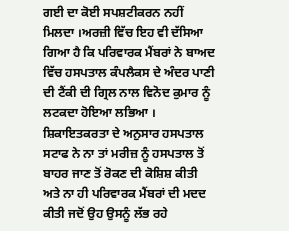ਗਈ ਦਾ ਕੋਈ ਸਪਸ਼ਟੀਕਰਨ ਨਹੀਂ ਮਿਲਦਾ ।ਅਰਜ਼ੀ ਵਿੱਚ ਇਹ ਵੀ ਦੱਸਿਆ ਗਿਆ ਹੈ ਕਿ ਪਰਿਵਾਰਕ ਮੈਂਬਰਾਂ ਨੇ ਬਾਅਦ ਵਿੱਚ ਹਸਪਤਾਲ ਕੰਪਲੈਕਸ ਦੇ ਅੰਦਰ ਪਾਣੀ ਦੀ ਟੈਂਕੀ ਦੀ ਗ੍ਰਿਲ ਨਾਲ ਵਿਨੋਦ ਕੁਮਾਰ ਨੂੰ ਲਟਕਦਾ ਹੋਇਆ ਲਭਿਆ । ਸ਼ਿਕਾਇਤਕਰਤਾ ਦੇ ਅਨੁਸਾਰ ਹਸਪਤਾਲ ਸਟਾਫ ਨੇ ਨਾ ਤਾਂ ਮਰੀਜ਼ ਨੂੰ ਹਸਪਤਾਲ ਤੋਂ ਬਾਹਰ ਜਾਣ ਤੋਂ ਰੋਕਣ ਦੀ ਕੋਸ਼ਿਸ਼ ਕੀਤੀ ਅਤੇ ਨਾ ਹੀ ਪਰਿਵਾਰਕ ਮੈਂਬਰਾਂ ਦੀ ਮਦਦ ਕੀਤੀ ਜਦੋਂ ਉਹ ਉਸਨੂੰ ਲੱਭ ਰਹੇ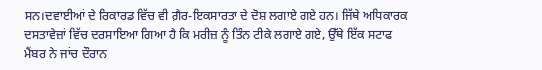ਸਨ।ਦਵਾਈਆਂ ਦੇ ਰਿਕਾਰਡ ਵਿੱਚ ਵੀ ਗ਼ੈਰ-ਇਕਸਾਰਤਾ ਦੇ ਦੋਸ਼ ਲਗਾਏ ਗਏ ਹਨ। ਜਿੱਥੇ ਅਧਿਕਾਰਕ ਦਸਤਾਵੇਜ਼ਾਂ ਵਿੱਚ ਦਰਸਾਇਆ ਗਿਆ ਹੈ ਕਿ ਮਰੀਜ਼ ਨੂੰ ਤਿੰਨ ਟੀਕੇ ਲਗਾਏ ਗਏ, ਉੱਥੇ ਇੱਕ ਸਟਾਫ ਮੈਂਬਰ ਨੇ ਜਾਂਚ ਦੌਰਾਨ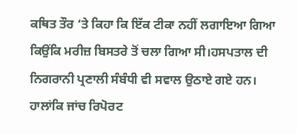ਕਥਿਤ ਤੌਰ ‘ਤੇ ਕਿਹਾ ਕਿ ਇੱਕ ਟੀਕਾ ਨਹੀਂ ਲਗਾਇਆ ਗਿਆ ਕਿਉਂਕਿ ਮਰੀਜ਼ ਬਿਸਤਰੇ ਤੋਂ ਚਲਾ ਗਿਆ ਸੀ।ਹਸਪਤਾਲ ਦੀ ਨਿਗਰਾਨੀ ਪ੍ਰਣਾਲੀ ਸੰਬੰਧੀ ਵੀ ਸਵਾਲ ਉਠਾਏ ਗਏ ਹਨ। ਹਾਲਾਂਕਿ ਜਾਂਚ ਰਿਪੋਰਟ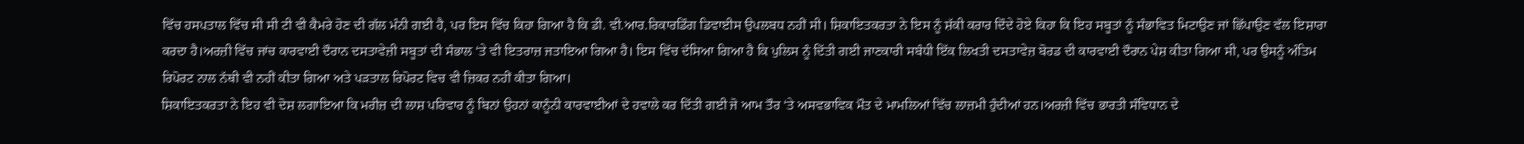ਵਿੱਚ ਹਸਪਤਾਲ ਵਿੱਚ ਸੀ ਸੀ ਟੀ ਵੀ ਕੈਮਰੇ ਹੋਣ ਦੀ ਗੱਲ ਮੰਨੀ ਗਈ ਹੈ, ਪਰ ਇਸ ਵਿੱਚ ਕਿਹਾ ਗਿਆ ਹੈ ਕਿ ਡੀ. ਵੀ.ਆਰ.ਰਿਕਾਰਡਿੰਗ ਡਿਵਾਈਸ ਉਪਲਬਧ ਨਹੀਂ ਸੀ। ਸ਼ਿਕਾਇਤਕਰਤਾ ਨੇ ਇਸ ਨੂੰ ਸ਼ੱਕੀ ਕਰਾਰ ਦਿੰਦੇ ਹੋਏ ਕਿਹਾ ਕਿ ਇਹ ਸਬੂਤਾਂ ਨੂੰ ਸੰਭਾਵਿਤ ਮਿਟਾਉਣ ਜਾਂ ਛਿੱਪਾਉਣ ਵੱਲ ਇਸ਼ਾਰਾ ਕਰਦਾ ਹੈ।ਅਰਜ਼ੀ ਵਿੱਚ ਜਾਂਚ ਕਾਰਵਾਈ ਦੌਰਾਨ ਦਸਤਾਵੇਜ਼ੀ ਸਬੂਤਾਂ ਦੀ ਸੰਭਾਲ ‘ਤੇ ਵੀ ਇਤਰਾਜ਼ ਜਤਾਇਆ ਗਿਆ ਹੈ। ਇਸ ਵਿੱਚ ਦੱਸਿਆ ਗਿਆ ਹੈ ਕਿ ਪੁਲਿਸ ਨੂੰ ਦਿੱਤੀ ਗਈ ਜਾਣਕਾਰੀ ਸਬੰਧੀ ਇੱਕ ਲਿਖਤੀ ਦਸਤਾਵੇਜ਼ ਬੋਰਡ ਦੀ ਕਾਰਵਾਈ ਦੌਰਾਨ ਪੇਸ਼ ਕੀਤਾ ਗਿਆ ਸੀ, ਪਰ ਉਸਨੂੰ ਅੰਤਿਮ ਰਿਪੋਰਟ ਨਾਲ ਨੱਥੀ ਵੀ ਨਹੀਂ ਕੀਤਾ ਗਿਆ ਅਤੇ ਪੜਤਾਲ ਰਿਪੋਰਟ ਵਿਚ ਵੀ ਜ਼ਿਕਰ ਨਹੀਂ ਕੀਤਾ ਗਿਆ।
ਸ਼ਿਕਾਇਤਕਰਤਾ ਨੇ ਇਹ ਵੀ ਦੋਸ਼ ਲਗਾਇਆ ਕਿ ਮਰੀਜ਼ ਦੀ ਲਾਸ਼ ਪਰਿਵਾਰ ਨੂੰ ਬਿਨਾਂ ਉਹਨਾਂ ਕਾਨੂੰਨੀ ਕਾਰਵਾਈਆਂ ਦੇ ਹਵਾਲੇ ਕਰ ਦਿੱਤੀ ਗਈ ਜੋ ਆਮ ਤੌਰ ‘ਤੇ ਅਸਵਭਾਵਿਕ ਮੌਤ ਦੇ ਮਾਮਲਿਆਂ ਵਿੱਚ ਲਾਜ਼ਮੀ ਹੁੰਦੀਆਂ ਹਨ।ਅਰਜ਼ੀ ਵਿੱਚ ਭਾਰਤੀ ਸੰਵਿਧਾਨ ਦੇ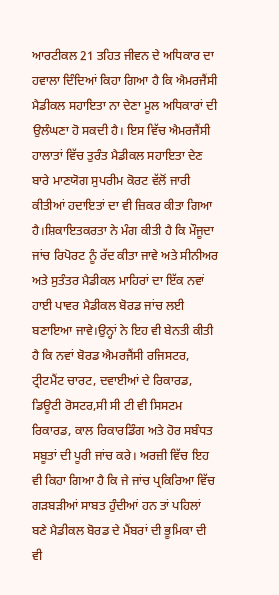ਆਰਟੀਕਲ 21 ਤਹਿਤ ਜੀਵਨ ਦੇ ਅਧਿਕਾਰ ਦਾ ਹਵਾਲਾ ਦਿੰਦਿਆਂ ਕਿਹਾ ਗਿਆ ਹੈ ਕਿ ਐਮਰਜੈਂਸੀ ਮੈਡੀਕਲ ਸਹਾਇਤਾ ਨਾ ਦੇਣਾ ਮੂਲ ਅਧਿਕਾਰਾਂ ਦੀ ਉਲੰਘਣਾ ਹੋ ਸਕਦੀ ਹੈ। ਇਸ ਵਿੱਚ ਐਮਰਜੈਂਸੀ ਹਾਲਾਤਾਂ ਵਿੱਚ ਤੁਰੰਤ ਮੈਡੀਕਲ ਸਹਾਇਤਾ ਦੇਣ ਬਾਰੇ ਮਾਣਯੋਗ ਸੁਪਰੀਮ ਕੋਰਟ ਵੱਲੋਂ ਜਾਰੀ ਕੀਤੀਆਂ ਹਦਾਇਤਾਂ ਦਾ ਵੀ ਜ਼ਿਕਰ ਕੀਤਾ ਗਿਆ ਹੈ।ਸ਼ਿਕਾਇਤਕਰਤਾ ਨੇ ਮੰਗ ਕੀਤੀ ਹੈ ਕਿ ਮੌਜੂਦਾ ਜਾਂਚ ਰਿਪੋਰਟ ਨੂੰ ਰੱਦ ਕੀਤਾ ਜਾਵੇ ਅਤੇ ਸੀਨੀਅਰ ਅਤੇ ਸੁਤੰਤਰ ਮੈਡੀਕਲ ਮਾਹਿਰਾਂ ਦਾ ਇੱਕ ਨਵਾਂ ਹਾਈ ਪਾਵਰ ਮੈਡੀਕਲ ਬੋਰਡ ਜਾਂਚ ਲਈ ਬਣਾਇਆ ਜਾਵੇ।ਉਨ੍ਹਾਂ ਨੇ ਇਹ ਵੀ ਬੇਨਤੀ ਕੀਤੀ ਹੈ ਕਿ ਨਵਾਂ ਬੋਰਡ ਐਮਰਜੈਂਸੀ ਰਜਿਸਟਰ, ਟ੍ਰੀਟਮੈਂਟ ਚਾਰਟ, ਦਵਾਈਆਂ ਦੇ ਰਿਕਾਰਡ, ਡਿਊਟੀ ਰੋਸਟਰ,ਸੀ ਸੀ ਟੀ ਵੀ ਸਿਸਟਮ ਰਿਕਾਰਡ, ਕਾਲ ਰਿਕਾਰਡਿੰਗ ਅਤੇ ਹੋਰ ਸਬੰਧਤ ਸਬੂਤਾਂ ਦੀ ਪੂਰੀ ਜਾਂਚ ਕਰੇ। ਅਰਜ਼ੀ ਵਿੱਚ ਇਹ ਵੀ ਕਿਹਾ ਗਿਆ ਹੈ ਕਿ ਜੇ ਜਾਂਚ ਪ੍ਰਕਿਰਿਆ ਵਿੱਚ ਗੜਬੜੀਆਂ ਸਾਬਤ ਹੁੰਦੀਆਂ ਹਨ ਤਾਂ ਪਹਿਲਾਂ ਬਣੇ ਮੈਡੀਕਲ ਬੋਰਡ ਦੇ ਮੈਂਬਰਾਂ ਦੀ ਭੂਮਿਕਾ ਦੀ ਵੀ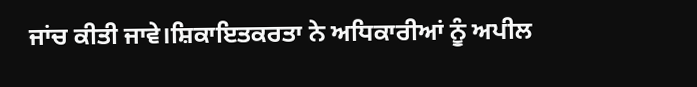ਜਾਂਚ ਕੀਤੀ ਜਾਵੇ।ਸ਼ਿਕਾਇਤਕਰਤਾ ਨੇ ਅਧਿਕਾਰੀਆਂ ਨੂੰ ਅਪੀਲ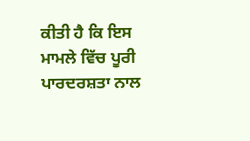ਕੀਤੀ ਹੈ ਕਿ ਇਸ ਮਾਮਲੇ ਵਿੱਚ ਪੂਰੀ ਪਾਰਦਰਸ਼ਤਾ ਨਾਲ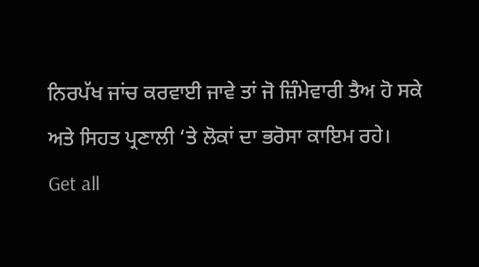ਨਿਰਪੱਖ ਜਾਂਚ ਕਰਵਾਈ ਜਾਵੇ ਤਾਂ ਜੋ ਜ਼ਿੰਮੇਵਾਰੀ ਤੈਅ ਹੋ ਸਕੇ ਅਤੇ ਸਿਹਤ ਪ੍ਰਣਾਲੀ ‘ਤੇ ਲੋਕਾਂ ਦਾ ਭਰੋਸਾ ਕਾਇਮ ਰਹੇ।
Get all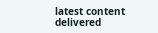latest content delivered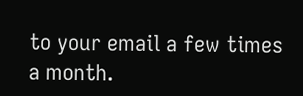to your email a few times a month.